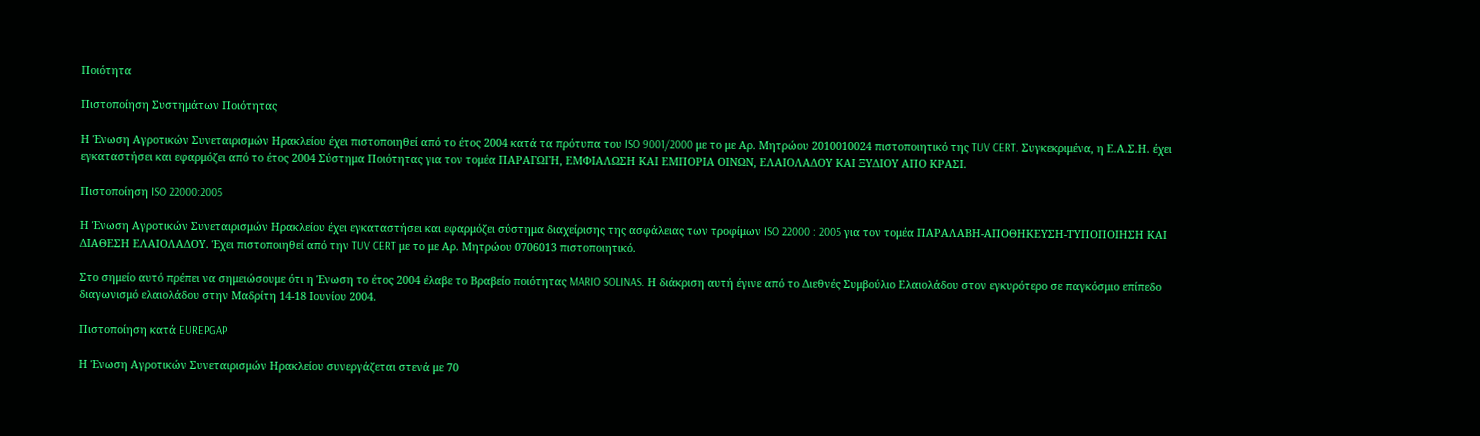Ποιότητα

Πιστοποίηση Συστημάτων Ποιότητας

Η Ένωση Αγροτικών Συνεταιρισμών Ηρακλείου έχει πιστοποιηθεί από το έτος 2004 κατά τα πρότυπα του ISO 9001/2000 με το με Αρ. Μητρώου 2010010024 πιστοποιητικό της TUV CERT. Συγκεκριμένα, η Ε.Α.Σ.Η. έχει εγκαταστήσει και εφαρμόζει από το έτος 2004 Σύστημα Ποιότητας για τον τομέα ΠΑΡΑΓΩΓΗ, ΕΜΦΙΑΛΩΣΗ ΚΑΙ ΕΜΠΟΡΙΑ ΟΙΝΩΝ, ΕΛΑΙΟΛΑΔΟΥ ΚΑΙ ΞΥΔΙΟΥ ΑΠΟ ΚΡΑΣΙ.

Πιστοποίηση ISO 22000:2005

Η Ένωση Αγροτικών Συνεταιρισμών Ηρακλείου έχει εγκαταστήσει και εφαρμόζει σύστημα διαχείρισης της ασφάλειας των τροφίμων ISO 22000 : 2005 για τον τομέα ΠΑΡΑΛΑΒΗ-ΑΠΟΘΗΚΕΥΣΗ-ΤΥΠΟΠΟΙΗΣΗ ΚΑΙ ΔΙΑΘΕΣΗ ΕΛΑΙΟΛΑΔΟΥ. Έχει πιστοποιηθεί από την TUV CERT με το με Αρ. Μητρώου 0706013 πιστοποιητικό.

Στο σημείο αυτό πρέπει να σημειώσουμε ότι η Ένωση το έτος 2004 έλαβε το Βραβείο ποιότητας MARIO SOLINAS. Η διάκριση αυτή έγινε από το Διεθνές Συμβούλιο Ελαιολάδου στον εγκυρότερο σε παγκόσμιο επίπεδο διαγωνισμό ελαιολάδου στην Μαδρίτη 14-18 Ιουνίου 2004.

Πιστοποίηση κατά EUREPGAP

Η Ένωση Αγροτικών Συνεταιρισμών Ηρακλείου συνεργάζεται στενά με 70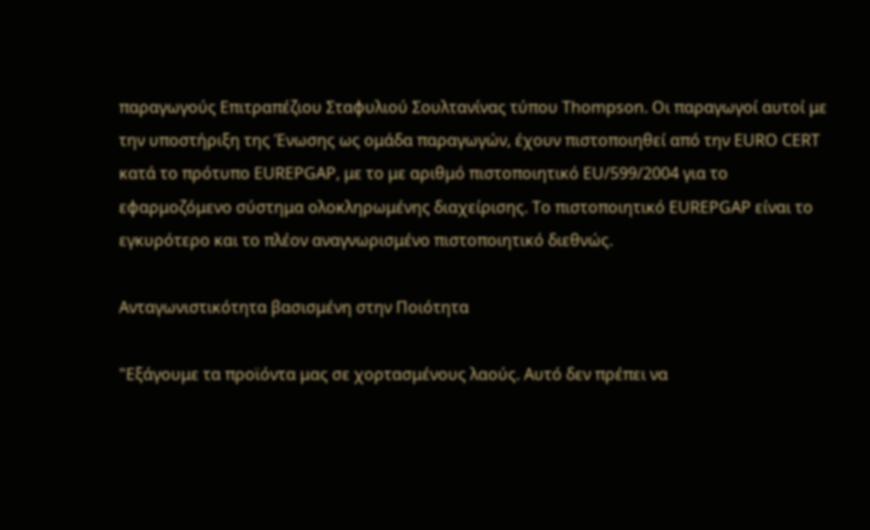παραγωγούς Επιτραπέζιου Σταφυλιού Σουλτανίνας τύπου Thompson. Οι παραγωγοί αυτοί με την υποστήριξη της Ένωσης ως ομάδα παραγωγών, έχουν πιστοποιηθεί από την EURO CERT κατά το πρότυπο EUREPGAP, με το με αριθμό πιστοποιητικό EU/599/2004 για το εφαρμοζόμενο σύστημα ολοκληρωμένης διαχείρισης. Το πιστοποιητικό EUREPGAP είναι το εγκυρότερο και το πλέον αναγνωρισμένο πιστοποιητικό διεθνώς.

Ανταγωνιστικότητα βασισμένη στην Ποιότητα

"Εξάγουμε τα προϊόντα μας σε χορτασμένους λαούς. Αυτό δεν πρέπει να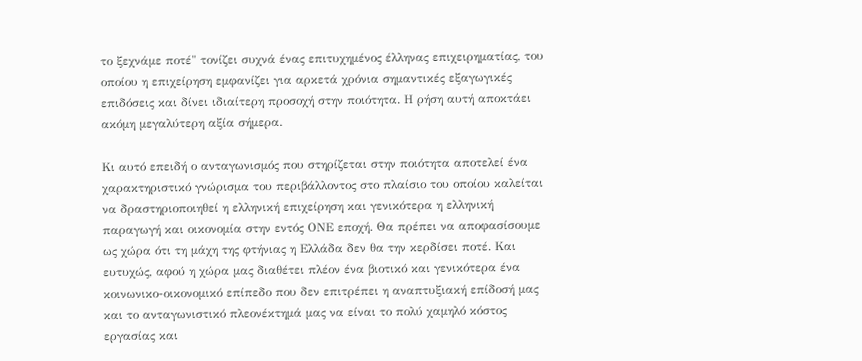το ξεχνάμε ποτέ" τονίζει συχνά ένας επιτυχημένος έλληνας επιχειρηματίας, του οποίου η επιχείρηση εμφανίζει για αρκετά χρόνια σημαντικές εξαγωγικές επιδόσεις και δίνει ιδιαίτερη προσοχή στην ποιότητα. Η ρήση αυτή αποκτάει ακόμη μεγαλύτερη αξία σήμερα.

Κι αυτό επειδή ο ανταγωνισμός που στηρίζεται στην ποιότητα αποτελεί ένα χαρακτηριστικό γνώρισμα του περιβάλλοντος στο πλαίσιο του οποίου καλείται να δραστηριοποιηθεί η ελληνική επιχείρηση και γενικότερα η ελληνική παραγωγή και οικονομία στην εντός ΟΝΕ εποχή. Θα πρέπει να αποφασίσουμε ως χώρα ότι τη μάχη της φτήνιας η Ελλάδα δεν θα την κερδίσει ποτέ. Και ευτυχώς, αφού η χώρα μας διαθέτει πλέον ένα βιοτικό και γενικότερα ένα κοινωνικο-οικονομικό επίπεδο που δεν επιτρέπει η αναπτυξιακή επίδοσή μας και το ανταγωνιστικό πλεονέκτημά μας να είναι το πολύ χαμηλό κόστος εργασίας και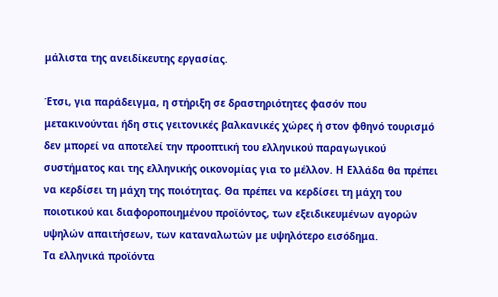μάλιστα της ανειδίκευτης εργασίας.

Έτσι, για παράδειγμα, η στήριξη σε δραστηριότητες φασόν που μετακινούνται ήδη στις γειτονικές βαλκανικές χώρες ή στον φθηνό τουρισμό δεν μπορεί να αποτελεί την προοπτική του ελληνικού παραγωγικού συστήματος και της ελληνικής οικονομίας για το μέλλον. Η Ελλάδα θα πρέπει να κερδίσει τη μάχη της ποιότητας. Θα πρέπει να κερδίσει τη μάχη του ποιοτικού και διαφοροποιημένου προϊόντος, των εξειδικευμένων αγορών υψηλών απαιτήσεων, των καταναλωτών με υψηλότερο εισόδημα.
Τα ελληνικά προϊόντα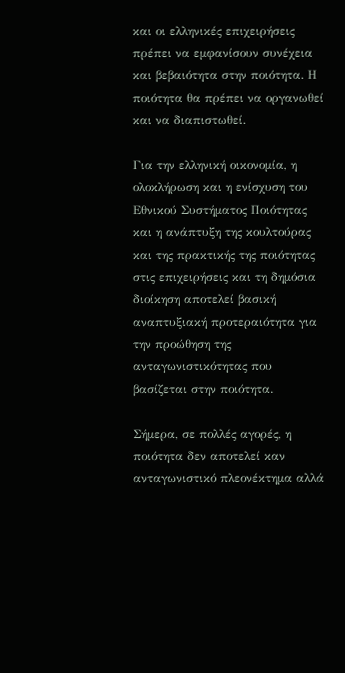και οι ελληνικές επιχειρήσεις πρέπει να εμφανίσουν συνέχεια και βεβαιότητα στην ποιότητα. Η ποιότητα θα πρέπει να οργανωθεί και να διαπιστωθεί.

Για την ελληνική οικονομία, η ολοκλήρωση και η ενίσχυση του Εθνικού Συστήματος Ποιότητας και η ανάπτυξη της κουλτούρας και της πρακτικής της ποιότητας στις επιχειρήσεις και τη δημόσια διοίκηση αποτελεί βασική αναπτυξιακή προτεραιότητα για την προώθηση της ανταγωνιστικότητας που βασίζεται στην ποιότητα.

Σήμερα, σε πολλές αγορές, η ποιότητα δεν αποτελεί καν ανταγωνιστικό πλεονέκτημα αλλά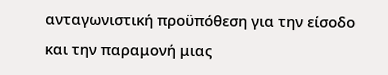ανταγωνιστική προϋπόθεση για την είσοδο και την παραμονή μιας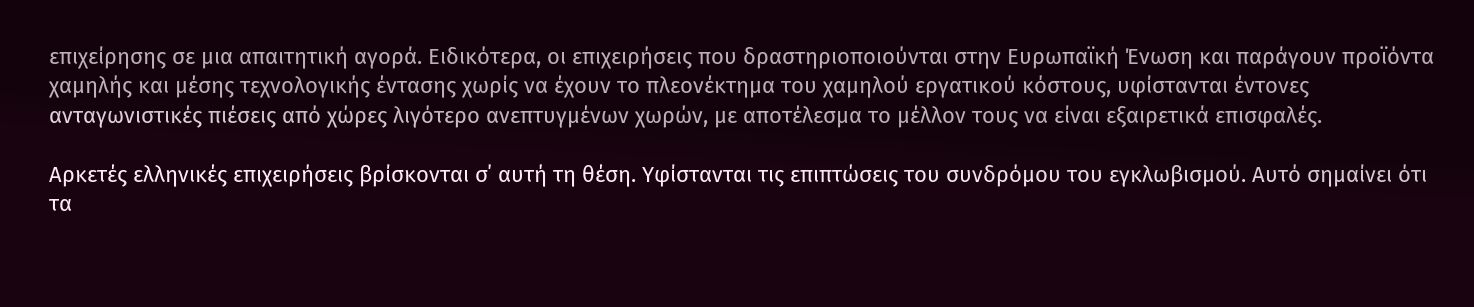επιχείρησης σε μια απαιτητική αγορά. Ειδικότερα, οι επιχειρήσεις που δραστηριοποιούνται στην Ευρωπαϊκή Ένωση και παράγουν προϊόντα χαμηλής και μέσης τεχνολογικής έντασης χωρίς να έχουν το πλεονέκτημα του χαμηλού εργατικού κόστους, υφίστανται έντονες ανταγωνιστικές πιέσεις από χώρες λιγότερο ανεπτυγμένων χωρών, με αποτέλεσμα το μέλλον τους να είναι εξαιρετικά επισφαλές.

Αρκετές ελληνικές επιχειρήσεις βρίσκονται σ΄ αυτή τη θέση. Υφίστανται τις επιπτώσεις του συνδρόμου του εγκλωβισμού. Αυτό σημαίνει ότι τα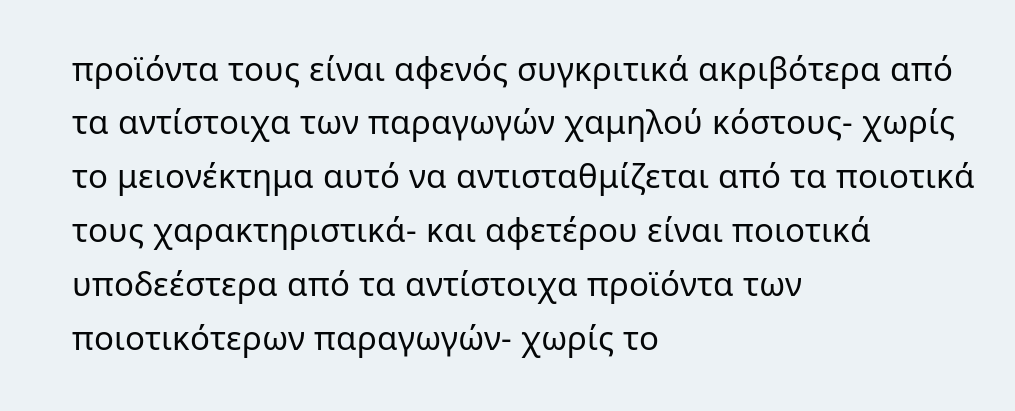προϊόντα τους είναι αφενός συγκριτικά ακριβότερα από τα αντίστοιχα των παραγωγών χαμηλού κόστους- χωρίς το μειονέκτημα αυτό να αντισταθμίζεται από τα ποιοτικά τους χαρακτηριστικά- και αφετέρου είναι ποιοτικά υποδεέστερα από τα αντίστοιχα προϊόντα των ποιοτικότερων παραγωγών- χωρίς το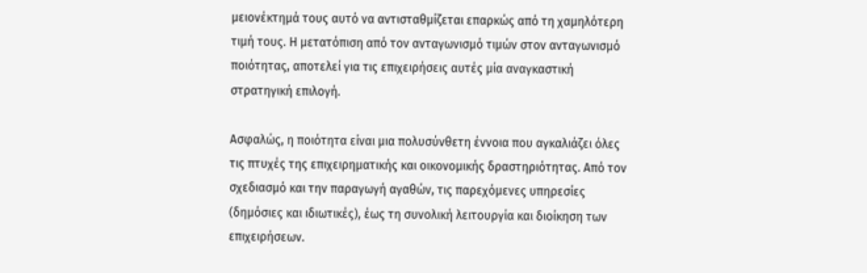μειονέκτημά τους αυτό να αντισταθμίζεται επαρκώς από τη χαμηλότερη τιμή τους. Η μετατόπιση από τον ανταγωνισμό τιμών στον ανταγωνισμό ποιότητας, αποτελεί για τις επιχειρήσεις αυτές μία αναγκαστική στρατηγική επιλογή.

Ασφαλώς, η ποιότητα είναι μια πολυσύνθετη έννοια που αγκαλιάζει όλες τις πτυχές της επιχειρηματικής και οικονομικής δραστηριότητας. Από τον σχεδιασμό και την παραγωγή αγαθών, τις παρεχόμενες υπηρεσίες (δημόσιες και ιδιωτικές), έως τη συνολική λειτουργία και διοίκηση των επιχειρήσεων.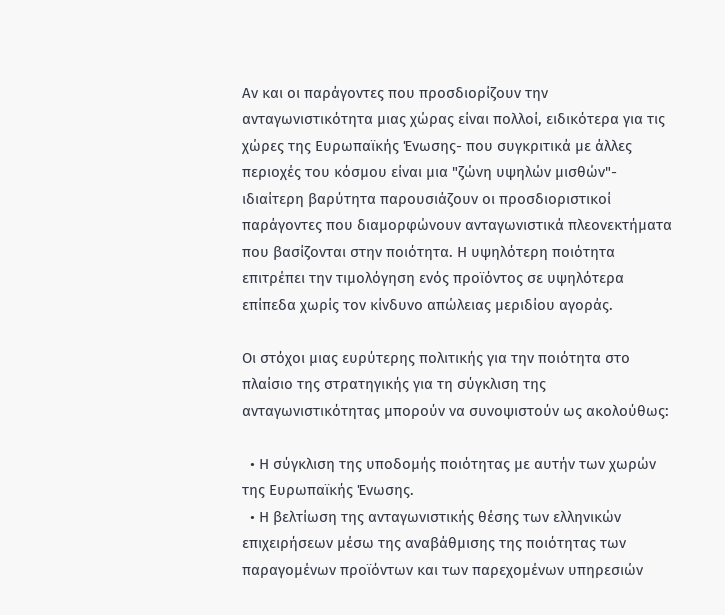Αν και οι παράγοντες που προσδιορίζουν την ανταγωνιστικότητα μιας χώρας είναι πολλοί, ειδικότερα για τις χώρες της Ευρωπαϊκής Ένωσης- που συγκριτικά με άλλες περιοχές του κόσμου είναι μια "ζώνη υψηλών μισθών"- ιδιαίτερη βαρύτητα παρουσιάζουν οι προσδιοριστικοί παράγοντες που διαμορφώνουν ανταγωνιστικά πλεονεκτήματα που βασίζονται στην ποιότητα. Η υψηλότερη ποιότητα επιτρέπει την τιμολόγηση ενός προϊόντος σε υψηλότερα επίπεδα χωρίς τον κίνδυνο απώλειας μεριδίου αγοράς.

Οι στόχοι μιας ευρύτερης πολιτικής για την ποιότητα στο πλαίσιο της στρατηγικής για τη σύγκλιση της ανταγωνιστικότητας μπορούν να συνοψιστούν ως ακολούθως:

  • Η σύγκλιση της υποδομής ποιότητας με αυτήν των χωρών της Ευρωπαϊκής Ένωσης.
  • Η βελτίωση της ανταγωνιστικής θέσης των ελληνικών επιχειρήσεων μέσω της αναβάθμισης της ποιότητας των παραγομένων προϊόντων και των παρεχομένων υπηρεσιών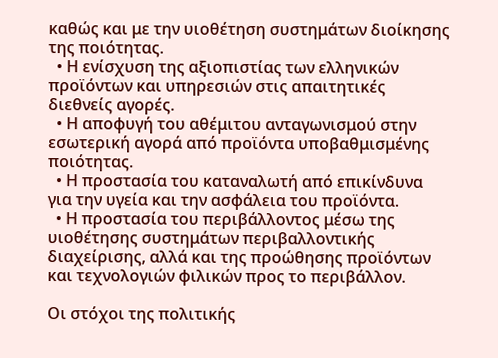καθώς και με την υιοθέτηση συστημάτων διοίκησης της ποιότητας.
  • Η ενίσχυση της αξιοπιστίας των ελληνικών προϊόντων και υπηρεσιών στις απαιτητικές διεθνείς αγορές.
  • Η αποφυγή του αθέμιτου ανταγωνισμού στην εσωτερική αγορά από προϊόντα υποβαθμισμένης ποιότητας.
  • Η προστασία του καταναλωτή από επικίνδυνα για την υγεία και την ασφάλεια του προϊόντα.
  • Η προστασία του περιβάλλοντος μέσω της υιοθέτησης συστημάτων περιβαλλοντικής διαχείρισης, αλλά και της προώθησης προϊόντων και τεχνολογιών φιλικών προς το περιβάλλον.

Οι στόχοι της πολιτικής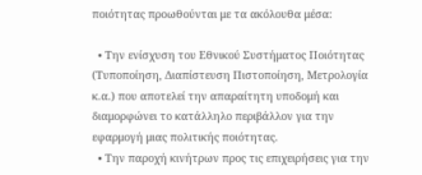ποιότητας προωθούνται με τα ακόλουθα μέσα:

  • Την ενίσχυση του Εθνικού Συστήματος Ποιότητας (Τυποποίηση, Διαπίστευση Πιστοποίηση, Μετρολογία κ.α.) που αποτελεί την απαραίτητη υποδομή και διαμορφώνει το κατάλληλο περιβάλλον για την εφαρμογή μιας πολιτικής ποιότητας.
  • Την παροχή κινήτρων προς τις επιχειρήσεις για την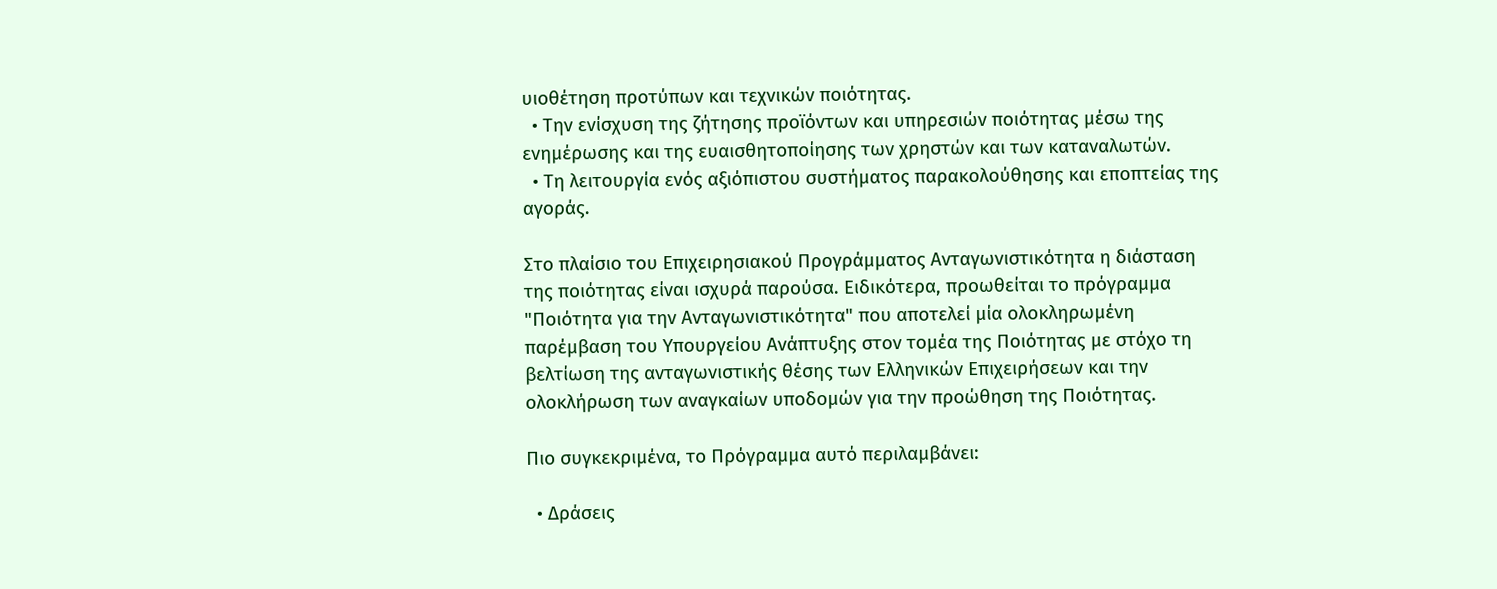υιοθέτηση προτύπων και τεχνικών ποιότητας.
  • Την ενίσχυση της ζήτησης προϊόντων και υπηρεσιών ποιότητας μέσω της ενημέρωσης και της ευαισθητοποίησης των χρηστών και των καταναλωτών.
  • Τη λειτουργία ενός αξιόπιστου συστήματος παρακολούθησης και εποπτείας της αγοράς.

Στο πλαίσιο του Επιχειρησιακού Προγράμματος Ανταγωνιστικότητα η διάσταση της ποιότητας είναι ισχυρά παρούσα. Ειδικότερα, προωθείται το πρόγραμμα "Ποιότητα για την Ανταγωνιστικότητα" που αποτελεί μία ολοκληρωμένη παρέμβαση του Υπουργείου Ανάπτυξης στον τομέα της Ποιότητας με στόχο τη βελτίωση της ανταγωνιστικής θέσης των Ελληνικών Επιχειρήσεων και την ολοκλήρωση των αναγκαίων υποδομών για την προώθηση της Ποιότητας.

Πιο συγκεκριμένα, το Πρόγραμμα αυτό περιλαμβάνει:

  • Δράσεις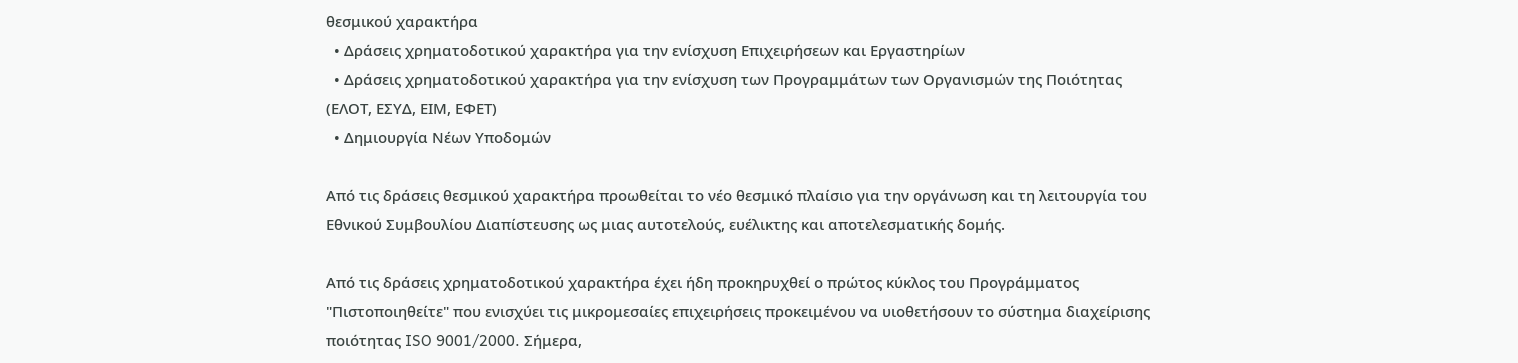θεσμικού χαρακτήρα
  • Δράσεις χρηματοδοτικού χαρακτήρα για την ενίσχυση Επιχειρήσεων και Εργαστηρίων
  • Δράσεις χρηματοδοτικού χαρακτήρα για την ενίσχυση των Προγραμμάτων των Οργανισμών της Ποιότητας (ΕΛΟΤ, ΕΣΥΔ, ΕΙΜ, ΕΦΕΤ)
  • Δημιουργία Νέων Υποδομών

Από τις δράσεις θεσμικού χαρακτήρα προωθείται το νέο θεσμικό πλαίσιο για την οργάνωση και τη λειτουργία του Εθνικού Συμβουλίου Διαπίστευσης ως μιας αυτοτελούς, ευέλικτης και αποτελεσματικής δομής.

Από τις δράσεις χρηματοδοτικού χαρακτήρα έχει ήδη προκηρυχθεί ο πρώτος κύκλος του Προγράμματος "Πιστοποιηθείτε" που ενισχύει τις μικρομεσαίες επιχειρήσεις προκειμένου να υιοθετήσουν το σύστημα διαχείρισης ποιότητας ISO 9001/2000. Σήμερα,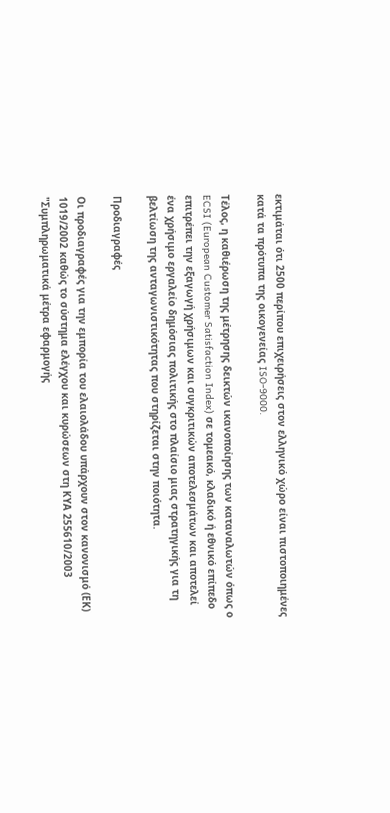εκτιμάται ότι 2500 περίπου επιχειρήσεις στον ελληνικό χώρο είναι πιστοποιημένες κατά τα πρότυπα της οικογενείας ISO-9000.

Τέλος, η καθιέρωση της μέτρησης δεικτών ικανοποίησης των καταναλωτών όπως ο ECSI (European Customer Satisfaction Index) σε τομεακό, κλαδικό ή εθνικό επίπεδο επιτρέπει την εξαγωγή χρήσιμων και συγκριτικών αποτελεσμάτων και αποτελεί ένα χρήσιμο εργαλείο δημόσιας πολιτικής στο πλαίσιο μιας στρατηγικής για τη βελτίωση της ανταγωνιστικότητας που στηρίζεται στην ποιότητα.

Προδιαγραφές

Οι προδιαγραφές για την εμπορία του ελαιολάδου υπάρχουν στον κανονισμό (ΕΚ) 1019/2002 καθώς το σύστημα ελέγχου και κυρώσεων στη ΚΥΑ 255610/2003 "Συμπληρωματικά μέτρα εφαρμογής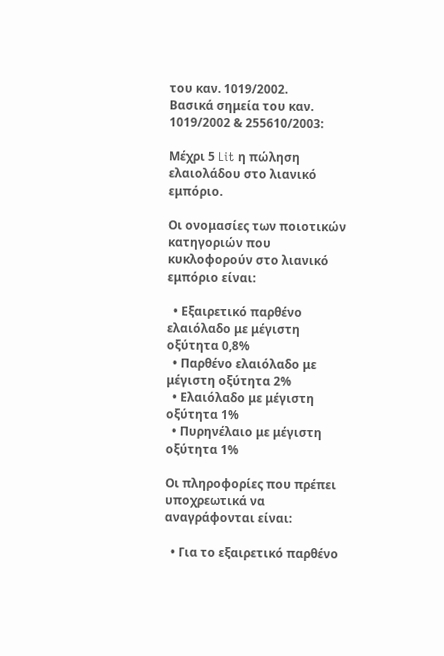του καν. 1019/2002.
Βασικά σημεία του καν. 1019/2002 & 255610/2003:

Μέχρι 5 Lit η πώληση ελαιολάδου στο λιανικό εμπόριο.

Οι ονομασίες των ποιοτικών κατηγοριών που κυκλοφορούν στο λιανικό εμπόριο είναι:

  • Εξαιρετικό παρθένο ελαιόλαδο με μέγιστη οξύτητα 0,8%
  • Παρθένο ελαιόλαδο με μέγιστη οξύτητα 2%
  • Ελαιόλαδο με μέγιστη οξύτητα 1%
  • Πυρηνέλαιο με μέγιστη οξύτητα 1%

Οι πληροφορίες που πρέπει υποχρεωτικά να αναγράφονται είναι:

  • Για το εξαιρετικό παρθένο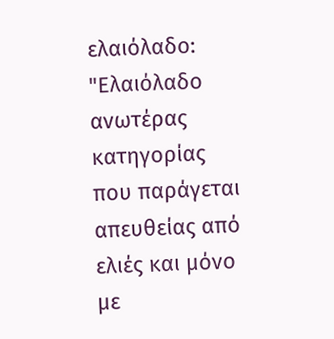ελαιόλαδο: "Ελαιόλαδο ανωτέρας κατηγορίας που παράγεται απευθείας από ελιές και μόνο με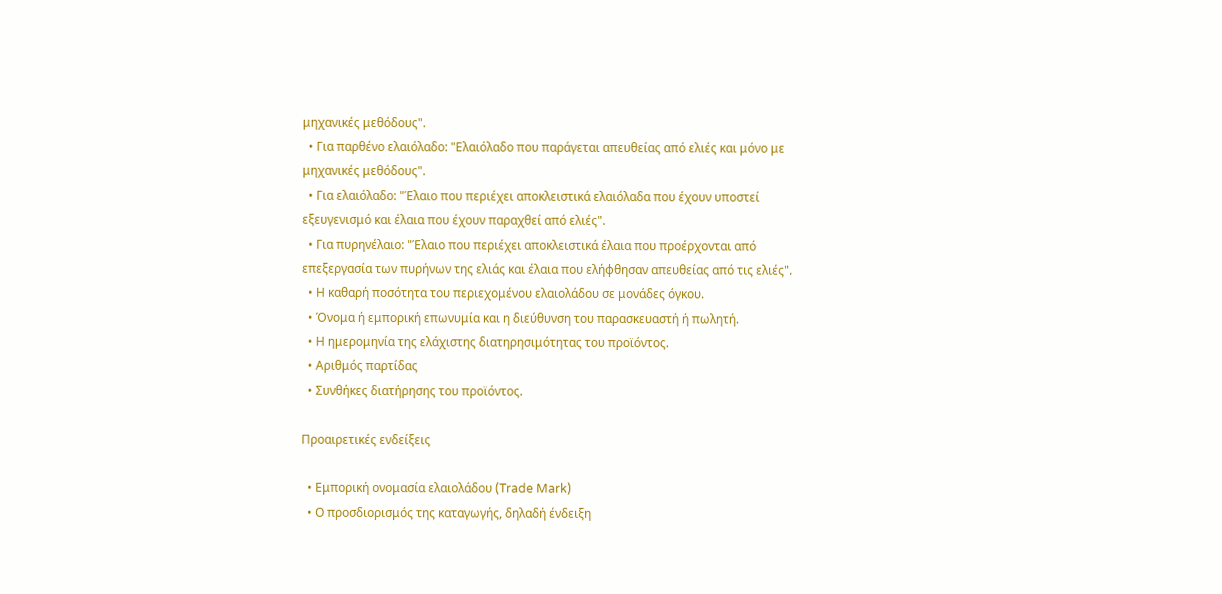μηχανικές μεθόδους".
  • Για παρθένο ελαιόλαδο: "Ελαιόλαδο που παράγεται απευθείας από ελιές και μόνο με μηχανικές μεθόδους".
  • Για ελαιόλαδο: "Έλαιο που περιέχει αποκλειστικά ελαιόλαδα που έχουν υποστεί εξευγενισμό και έλαια που έχουν παραχθεί από ελιές".
  • Για πυρηνέλαιο: "Έλαιο που περιέχει αποκλειστικά έλαια που προέρχονται από επεξεργασία των πυρήνων της ελιάς και έλαια που ελήφθησαν απευθείας από τις ελιές".
  • Η καθαρή ποσότητα του περιεχομένου ελαιολάδου σε μονάδες όγκου.
  • Όνομα ή εμπορική επωνυμία και η διεύθυνση του παρασκευαστή ή πωλητή.
  • Η ημερομηνία της ελάχιστης διατηρησιμότητας του προϊόντος.
  • Αριθμός παρτίδας
  • Συνθήκες διατήρησης του προϊόντος.

Προαιρετικές ενδείξεις

  • Εμπορική ονομασία ελαιολάδου (Trade Mark)
  • Ο προσδιορισμός της καταγωγής, δηλαδή ένδειξη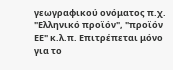γεωγραφικού ονόματος π.χ. "Ελληνικό προϊόν", "προϊόν ΕΕ" κ.λ.π. Επιτρέπεται μόνο για το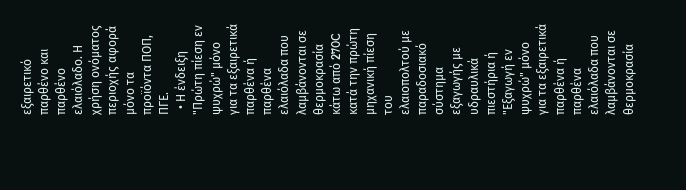εξαιρετικό παρθένο και παρθένο ελαιόλαδο. Η χρήση ονόματος περιοχής αφορά μόνο τα προϊόντα ΠΟΠ, ΠΓΕ.
  • Η ένδειξη "Πρώτη πίεση εν ψυχρώ" μόνο για τα εξαιρετικά παρθένα ή παρθένα ελαιόλαδα που λαμβάνονται σε θερμοκρασία κάτω από 270C κατά την πρώτη μηχανική πίεση του ελαιοπολτού με παραδοσιακό σύστημα εξαγωγής με υδραυλικά πιεστήρια ή "Εξαγωγή εν ψυχρώ" μόνο για τα εξαιρετικά παρθένα ή παρθένα ελαιόλαδα που λαμβάνονται σε θερμοκρασία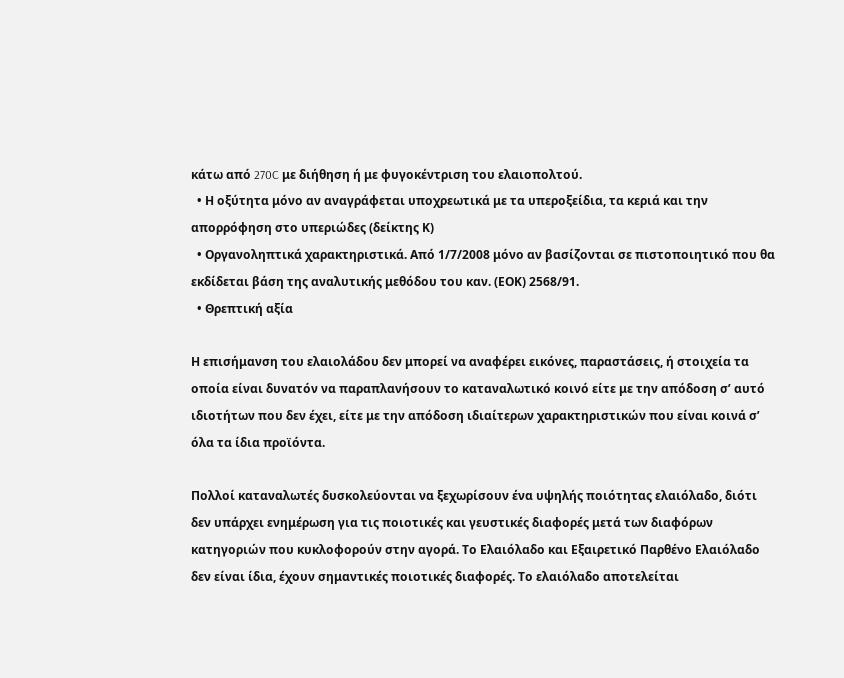κάτω από 270C με διήθηση ή με φυγοκέντριση του ελαιοπολτού.
  • Η οξύτητα μόνο αν αναγράφεται υποχρεωτικά με τα υπεροξείδια, τα κεριά και την απορρόφηση στο υπεριώδες (δείκτης Κ)
  • Οργανοληπτικά χαρακτηριστικά. Από 1/7/2008 μόνο αν βασίζονται σε πιστοποιητικό που θα εκδίδεται βάση της αναλυτικής μεθόδου του καν. (ΕΟΚ) 2568/91.
  • Θρεπτική αξία

Η επισήμανση του ελαιολάδου δεν μπορεί να αναφέρει εικόνες, παραστάσεις, ή στοιχεία τα οποία είναι δυνατόν να παραπλανήσουν το καταναλωτικό κοινό είτε με την απόδοση σ’ αυτό ιδιοτήτων που δεν έχει, είτε με την απόδοση ιδιαίτερων χαρακτηριστικών που είναι κοινά σ’ όλα τα ίδια προϊόντα.

Πολλοί καταναλωτές δυσκολεύονται να ξεχωρίσουν ένα υψηλής ποιότητας ελαιόλαδο, διότι δεν υπάρχει ενημέρωση για τις ποιοτικές και γευστικές διαφορές μετά των διαφόρων κατηγοριών που κυκλοφορούν στην αγορά. Το Ελαιόλαδο και Εξαιρετικό Παρθένο Ελαιόλαδο δεν είναι ίδια, έχουν σημαντικές ποιοτικές διαφορές. Το ελαιόλαδο αποτελείται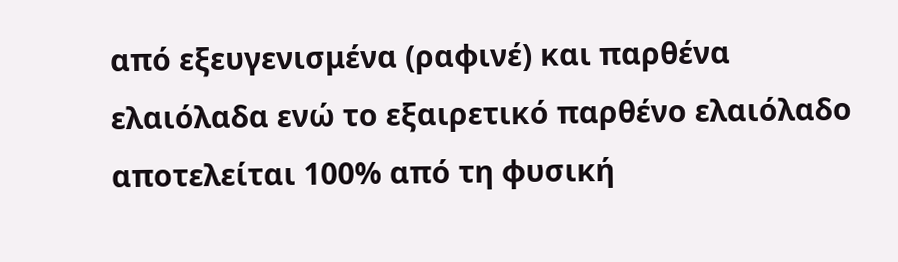από εξευγενισμένα (ραφινέ) και παρθένα ελαιόλαδα ενώ το εξαιρετικό παρθένο ελαιόλαδο αποτελείται 100% από τη φυσική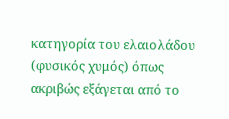κατηγορία του ελαιολάδου (φυσικός χυμός) όπως ακριβώς εξάγεται από το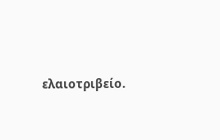ελαιοτριβείο.